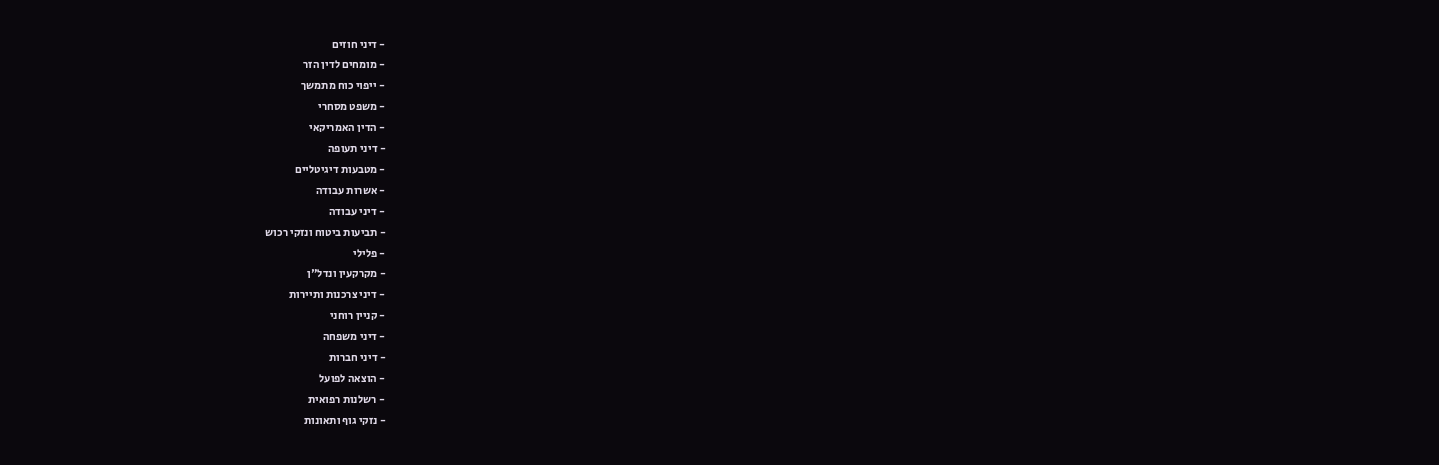- דיני חוזים
- מומחים לדין הזר
- ייפוי כוח מתמשך
- משפט מסחרי
- הדין האמריקאי
- דיני תעופה
- מטבעות דיגיטליים
- אשרות עבודה
- דיני עבודה
- תביעות ביטוח ונזקי רכוש
- פלילי
- מקרקעין ונדל"ן
- דיני צרכנות ותיירות
- קניין רוחני
- דיני משפחה
- דיני חברות
- הוצאה לפועל
- רשלנות רפואית
- נזקי גוף ותאונות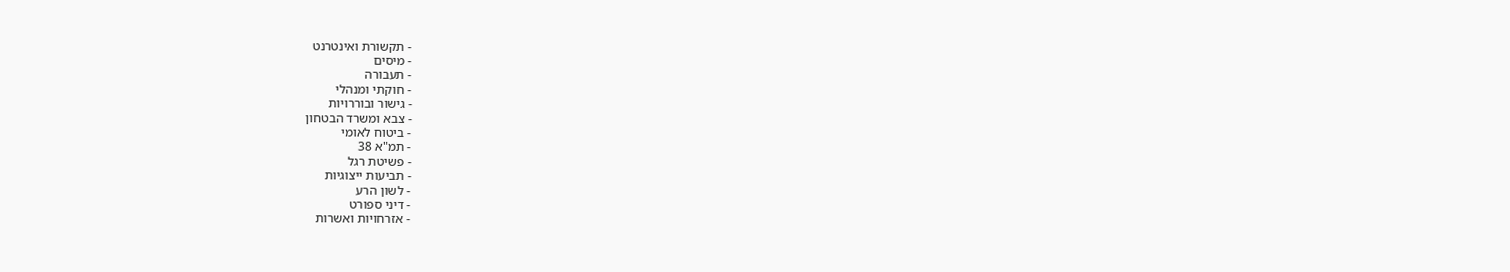- תקשורת ואינטרנט
- מיסים
- תעבורה
- חוקתי ומנהלי
- גישור ובוררויות
- צבא ומשרד הבטחון
- ביטוח לאומי
- תמ"א 38
- פשיטת רגל
- תביעות ייצוגיות
- לשון הרע
- דיני ספורט
- אזרחויות ואשרות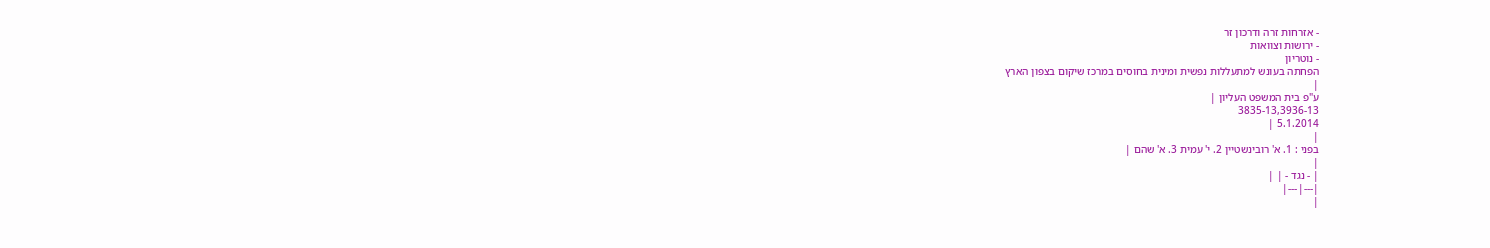- אזרחות זרה ודרכון זר
- ירושות וצוואות
- נוטריון
הפחתה בעונש למתעללות נפשית ומינית בחוסים במרכז שיקום בצפון הארץ
|
ע"פ בית המשפט העליון |
3835-13,3936-13
5.1.2014 |
|
בפני : 1. א' רובינשטיין 2. י' עמית 3. א' שהם |
|
| - נגד - | |
|---|---|
|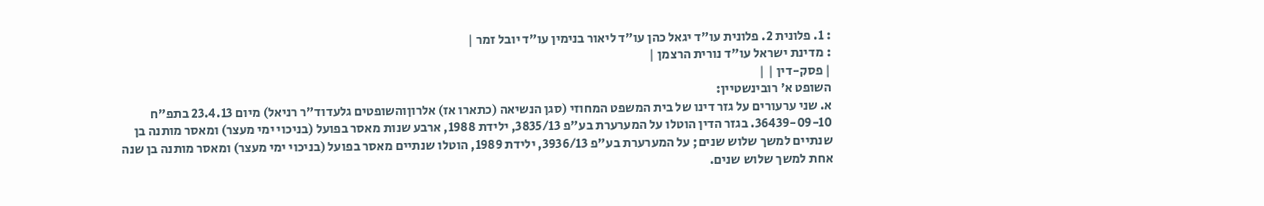: 1. פלונית 2. פלונית עו"ד יגאל כהן עו"ד ליאור בנימין עו"ד יובל זמר |
: מדינת ישראל עו"ד נורית הרצמן |
| פסק-דין | |
השופט א' רובינשטיין:
א. שני ערעורים על גזר דינו של בית המשפט המחוזי (סגן הנשיאה (כתארו אז) אלרוןוהשופטים גלעדוד"ר רניאל) מיום 23.4.13 בתפ"ח 36439-09-10. בגזר הדין הוטלו על המערערת בע"פ 3835/13, ילידת 1988, ארבע שנות מאסר בפועל (בניכוי ימי מעצר) ומאסר מותנה בן שנתיים למשך שלוש שנים; על המערערת בע"פ 3936/13, ילידת 1989, הוטלו שנתיים מאסר בפועל (בניכוי ימי מעצר) ומאסר מותנה בן שנה אחת למשך שלוש שנים.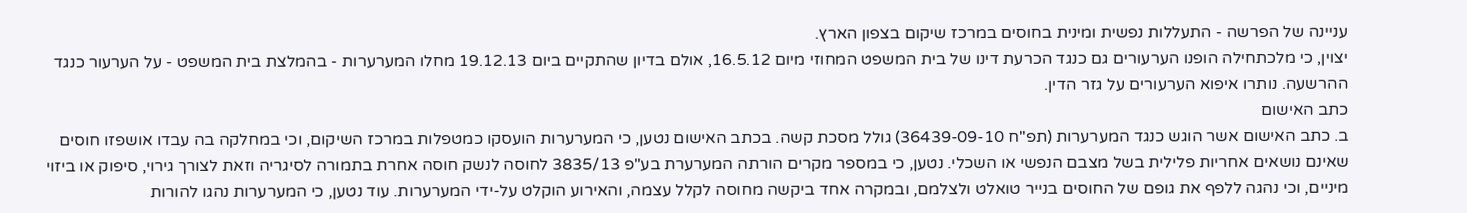עניינה של הפרשה - התעללות נפשית ומינית בחוסים במרכז שיקום בצפון הארץ.
יצוין, כי מלכתחילה הופנו הערעורים גם כנגד הכרעת דינו של בית המשפט המחוזי מיום 16.5.12, אולם בדיון שהתקיים ביום 19.12.13 מחלו המערערות - בהמלצת בית המשפט - על הערעור כנגד ההרשעה. נותרו איפוא הערעורים על גזר הדין.
כתב האישום
ב. כתב האישום אשר הוגש כנגד המערערות (תפ"ח 36439-09-10) גולל מסכת קשה. בכתב האישום נטען, כי המערערות הועסקו כמטפלות במרכז השיקום, וכי במחלקה בה עבדו אושפזו חוסים שאינם נושאים אחריות פלילית בשל מצבם הנפשי או השכלי. נטען, כי במספר מקרים הורתה המערערת בע"פ 3835/13 לחוסה לנשק חוסה אחרת בתמורה לסיגריה וזאת לצורך גירוי, סיפוק או ביזוי מיניים, וכי נהגה ללפף את גופם של החוסים בנייר טואלט ולצלמם, ובמקרה אחד ביקשה מחוסה לקלל עצמה, והאירוע הוקלט על-ידי המערערות. עוד נטען, כי המערערות נהגו להורות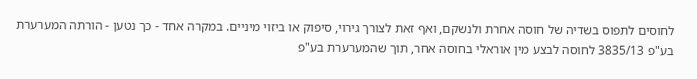לחוסים לתפוס בשדיה של חוסה אחרת ולנשקם, ואף זאת לצורך גירוי, סיפוק או ביזוי מיניים. במקרה אחד - כך נטען - הורתה המערערת בע"פ 3835/13 לחוסה לבצע מין אוראלי בחוסה אחר, תוך שהמערערת בע"פ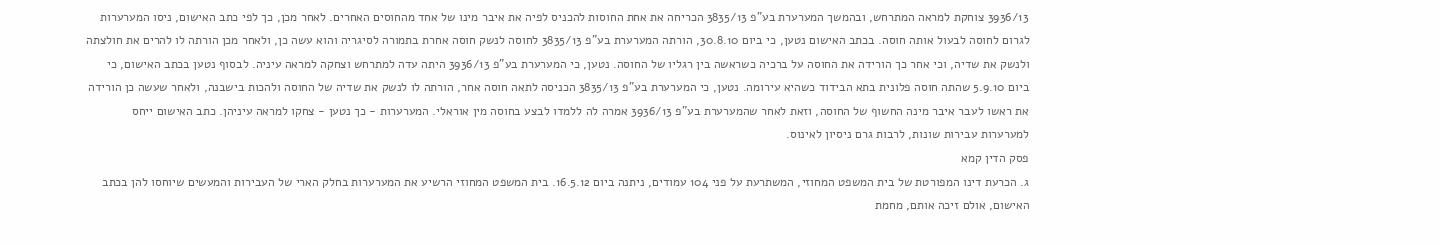3936/13 צוחקת למראה המתרחש, ובהמשך המערערת בע"פ 3835/13 הכריחה את אחת החוסות להכניס לפיה את איבר מינו של אחד מהחוסים האחרים. לאחר מכן, כך לפי כתב האישום, ניסו המערערות לגרום לחוסה לבעול אותה חוסה. בכתב האישום נטען, כי ביום 30.8.10, הורתה המערערת בע"פ 3835/13 לחוסה לנשק חוסה אחרת בתמורה לסיגריה והוא עשה כן, ולאחר מכן הורתה לו להרים את חולצתה ולנשק את שדיה, וכי אחר כך הורידה את החוסה על ברכיה כשראשה בין רגליו של החוסה. נטען, כי המערערת בע"פ 3936/13 היתה עדה למתרחש וצחקה למראה עיניה. לבסוף נטען בכתב האישום, כי ביום 5.9.10 שהתה חוסה פלונית בתא הבידוד כשהיא עירומה. נטען, כי המערערת בע"פ 3835/13 הכניסה לתאה חוסה אחר, הורתה לו לנשק את שדיה של החוסה ולהכות בישבנה, ולאחר שעשה כן הורידה את ראשו לעבר איבר מינה החשוף של החוסה, וזאת לאחר שהמערערת בע"פ 3936/13 אמרה לה ללמדו לבצע בחוסה מין אוראלי. המערערות - כך נטען - צחקו למראה עיניהן. כתב האישום ייחס למערערות עבירות שונות, לרבות גרם ניסיון לאינוס.
פסק הדין קמא
ג. הכרעת דינו המפורטת של בית המשפט המחוזי, המשתרעת על פני 104 עמודים, ניתנה ביום 16.5.12. בית המשפט המחוזי הרשיע את המערערות בחלק הארי של העבירות והמעשים שיוחסו להן בכתב האישום, אולם זיכה אותם, מחמת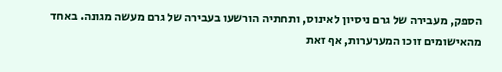הספק, מעבירה של גרם ניסיון לאינוס, ותחתיה הורשעו בעבירה של גרם מעשה מגונה. באחד מהאישומים זוכו המערערות, אף זאת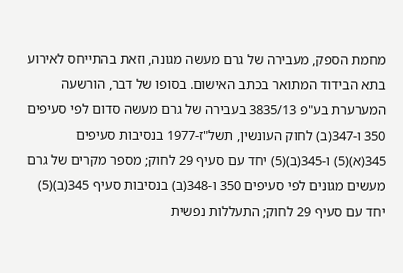מחמת הספק, מעבירה של גרם מעשה מגונה, וזאת בהתייחס לאירוע בתא הבידוד המתואר בכתב האישום. בסופו של דבר, הורשעה המערערת בע"פ 3835/13 בעבירה של גרם מעשה סדום לפי סעיפים 350 ו-347(ב) לחוק העונשין, תשל"ז-1977 בנסיבות סעיפים 345(א)(5) ו-345(ב)(5) יחד עם סעיף 29 לחוק; מספר מקרים של גרם מעשים מגונים לפי סעיפים 350 ו-348(ב) בנסיבות סעיף 345(ב)(5) יחד עם סעיף 29 לחוק; התעללות נפשית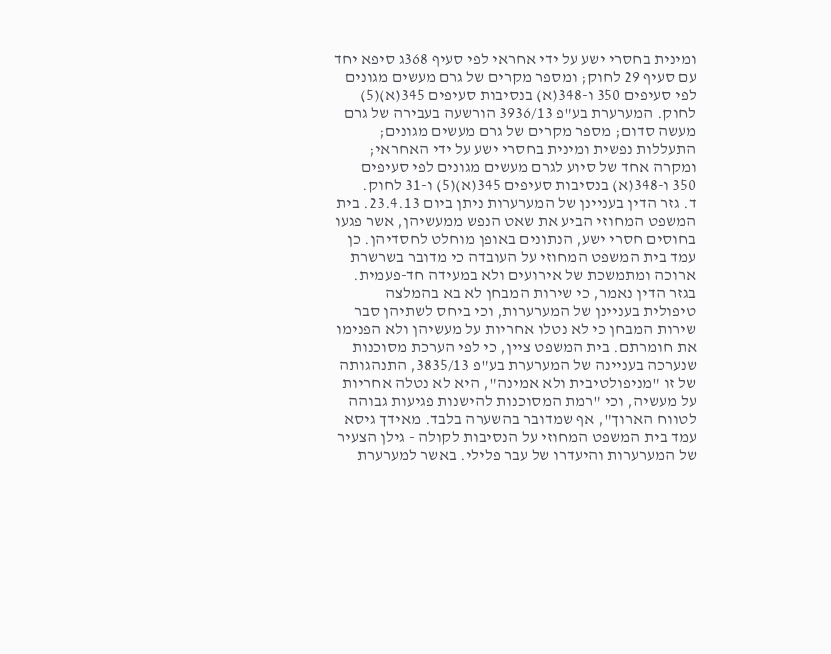ומינית בחסרי ישע על ידי אחראי לפי סעיף 368ג סיפא יחד עם סעיף 29 לחוק; ומספר מקרים של גרם מעשים מגונים לפי סעיפים 350 ו-348(א) בנסיבות סעיפים 345(א)(5) לחוק. המערערת בע"פ 3936/13 הורשעה בעבירה של גרם מעשה סדום; מספר מקרים של גרם מעשים מגונים; התעללות נפשית ומינית בחסרי ישע על ידי האחראי; ומקרה אחד של סיוע לגרם מעשים מגונים לפי סעיפים 350 ו-348(א) בנסיבות סעיפים 345(א)(5) ו-31 לחוק.
ד. גזר הדין בעניינן של המערערות ניתן ביום 23.4.13. בית המשפט המחוזי הביע את שאט הנפש ממעשיהן, אשר פגעו בחוסים חסרי ישע, הנתונים באופן מוחלט לחסדיהן. כן עמד בית המשפט המחוזי על העובדה כי מדובר בשרשרת ארוכה ומתמשכת של אירועים ולא במעידה חד-פעמית. בגזר הדין נאמר, כי שירות המבחן לא בא בהמלצה טיפולית בעניינן של המערערות, וכי ביחס לשתיהן סבר שירות המבחן כי לא נטלו אחריות על מעשיהן ולא הפנימו את חומרתם. בית המשפט ציין, כי לפי הערכת מסוכנות שנערכה בעניינה של המערערת בע"פ 3835/13, התנהגותה של זו "מניפולטיבית ולא אמינה", היא לא נטלה אחריות על מעשיה, וכי "רמת המסוכנות להישנות פגיעות גבוהה לטווח הארוך", אף שמדובר בהשערה בלבד. מאידך גיסא עמד בית המשפט המחוזי על הנסיבות לקולה - גילן הצעיר של המערערות והיעדרו של עבר פלילי. באשר למערערת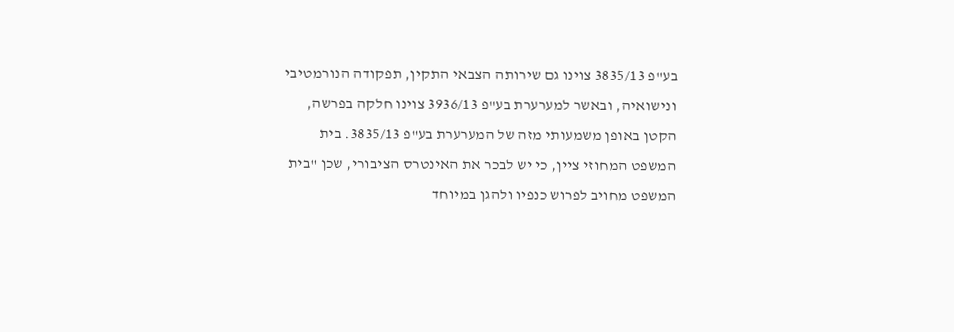בע"פ 3835/13 צוינו גם שירותה הצבאי התקין, תפקודה הנורמטיבי ונישואיה, ובאשר למערערת בע"פ 3936/13 צוינו חלקה בפרשה, הקטן באופן משמעותי מזה של המערערת בע"פ 3835/13. בית המשפט המחוזי ציין, כי יש לבכר את האינטרס הציבורי, שכן "בית המשפט מחויב לפרוש כנפיו ולהגן במיוחד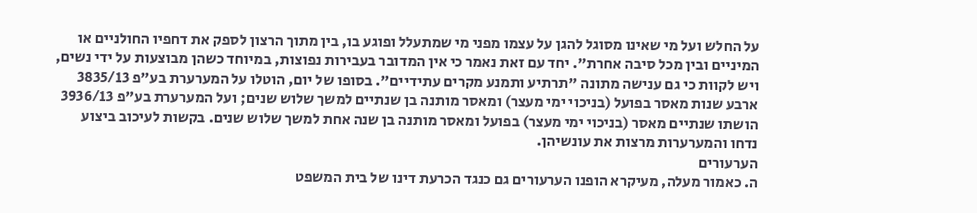על החלש ועל מי שאינו מסוגל להגן על עצמו מפני מי שמתעלל ופוגע בו, בין מתוך הרצון לספק את דחפיו החולניים או המיניים ובין מכל סיבה אחרת". יחד עם זאת נאמר כי אין המדובר בעבירות נפוצות, במיוחד כשהן מבוצעות על ידי נשים, ויש לקוות כי גם ענישה מתונה "תרתיע ותמנע מקרים עתידיים". בסופו של יום, הוטלו על המערערת בע"פ 3835/13 ארבע שנות מאסר בפועל (בניכוי ימי מעצר) ומאסר מותנה בן שנתיים למשך שלוש שנים; ועל המערערת בע"פ 3936/13 הושתו שנתיים מאסר (בניכוי ימי מעצר) בפועל ומאסר מותנה בן שנה אחת למשך שלוש שנים. בקשות לעיכוב ביצוע נדחו והמערערות מרצות את עונשיהן.
הערעורים
ה. כאמור מעלה, מעיקרא הופנו הערעורים גם כנגד הכרעת דינו של בית המשפט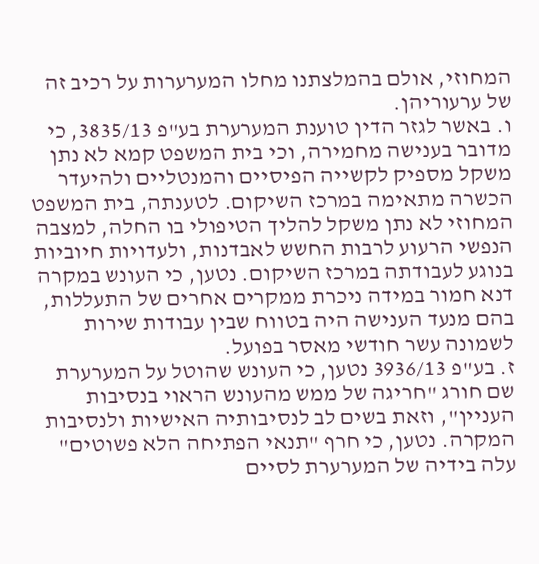המחוזי, אולם בהמלצתנו מחלו המערערות על רכיב זה של ערעוריהן.
ו. באשר לגזר הדין טוענת המערערת בע"פ 3835/13, כי מדובר בענישה מחמירה, וכי בית המשפט קמא לא נתן משקל מספיק לקשייה הפיסיים והמנטליים ולהיעדר הכשרה מתאימה במרכז השיקום. לטענתה, בית המשפט המחוזי לא נתן משקל להליך הטיפולי בו החלה, למצבה הנפשי הרעוע לרבות החשש לאבדנות, ולעדויות חיוביות בנוגע לעבודתה במרכז השיקום. נטען, כי העונש במקרה דנא חמור במידה ניכרת ממקרים אחרים של התעללות, בהם מנעד הענישה היה בטווח שבין עבודות שירות לשמונה עשר חודשי מאסר בפועל.
ז. בע"פ 3936/13 נטען, כי העונש שהוטל על המערערת שם חורג "חריגה של ממש מהעונש הראוי בנסיבות העניין", וזאת בשים לב לנסיבותיה האישיות ולנסיבות המקרה. נטען, כי חרף "תנאי הפתיחה הלא פשוטים" עלה בידיה של המערערת לסיים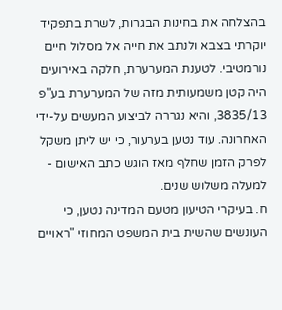בהצלחה את בחינות הבגרות, לשרת בתפקיד יוקרתי בצבא ולנתב את חייה אל מסלול חיים נורמטיבי. לטענת המערערת, חלקה באירועים היה קטן משמעותית מזה של המערערת בע"פ 3835/13, והיא נגררה לביצוע המעשים על-ידי האחרונה. עוד נטען בערעור, כי יש ליתן משקל לפרק הזמן שחלף מאז הוגש כתב האישום - למעלה משלוש שנים.
ח. בעיקרי הטיעון מטעם המדינה נטען, כי העונשים שהשית בית המשפט המחוזי "ראויים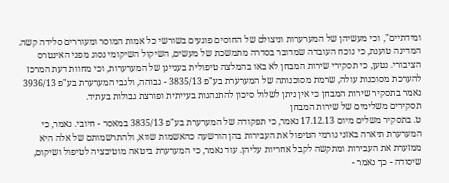ומידתיים", וכי מעשיהן של המערערות וניצולם של החוסים פוגעים בשורשי כל אמות המוסר ומעוררים סלידה קשה. המדינה טוענת, כי נוכח העובדה שמדובר בסדרה מתמשכת של מעשים, השיקול השיקומי נסוג מפני האינטרס הציבורי. נטען, כי תסקירי שירות המבחן לא באו בהמלצה טיפולית בעניינן של המערערות, וכי מחוות דעת המרכז להערכת מסוכנות עולה, שרמת מסוכנותה של המערערת בע"פ 3835/13 - גבוהה, ולגבי המערערת בע"פ 3936/13 נאמר בתסקיר שירות המבחן כי אין ניתן לשלול סיכון להתנהגות בעייתית ופורצת גבולות בעתיד.
תסקירים משלימים של שירות המבחן
ט. בתסקיר משלים מיום 17.12.13 נאמר, כי תפקודה של המערערת בע"פ 3835/13 במאסר - חיובי. נאמר, כי המערערת תיארה באזני גורמי הטיפול את העבירות בהן הורשעה כהאשמות שווא, ולהתרשמותם של אלה היא ממזערת את העבירות ומתקשה לקבל אחריות עליהן. עוד נאמר, כי המערערת ביטאה מוטיבציה לטיפול ושיקום, שיסודה - כך נאמר -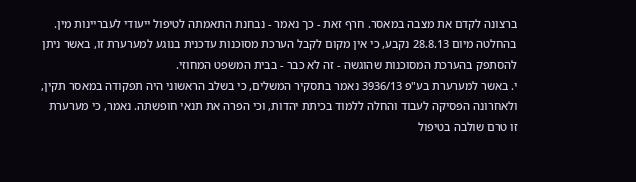ברצונה לקדם את מצבה במאסר. חרף זאת - כך נאמר - נבחנת התאמתה לטיפול ייעודי לעבריינות מין. בהחלטה מיום 28.8.13 נקבע, כי אין מקום לקבל הערכת מסוכנות עדכנית בנוגע למערערת זו, באשר ניתן להסתפק בהערכת המסוכנות שהוגשה - זה לא כבר - בבית המשפט המחוזי.
י. באשר למערערת בע"פ 3936/13 נאמר בתסקיר המשלים, כי בשלב הראשוני היה תפקודה במאסר תקין, ולאחרונה הפסיקה לעבוד והחלה ללמוד בכיתת יהדות, וכי הפרה את תנאי חופשתה. נאמר, כי מערערת זו טרם שולבה בטיפול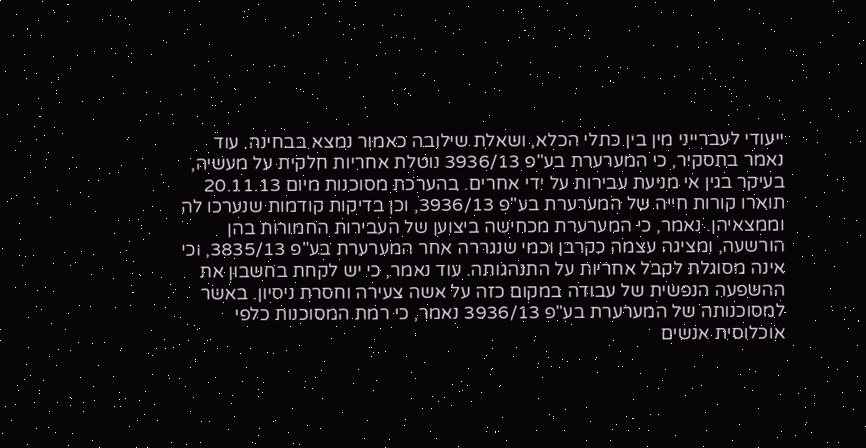ייעודי לעברייני מין בין כתלי הכלא, ושאלת שילובה כאמור נמצא בבחינה. עוד נאמר בתסקיר, כי המערערת בע"פ 3936/13 נוטלת אחריות חלקית על מעשיה, בעיקר בגין אי מניעת עבירות על ידי אחרים. בהערכת מסוכנות מיום 20.11.13 תוארו קורות חייה של המערערת בע"פ 3936/13, וכן בדיקות קודמות שנערכו לה וממצאיהן. נאמר, כי המערערת מכחישה ביצוען של העבירות החמורות בהן הורשעה, ומציגה עצמה כקרבן וכמי שנגררה אחר המערערת בע"פ 3835/13, וכי אינה מסוגלת לקבל אחריות על התנהגותה. עוד נאמר, כי יש לקחת בחשבון את ההשפעה הנפשית של עבודה במקום כזה על אשה צעירה וחסרת ניסיון. באשר למסוכנותה של המערערת בע"פ 3936/13 נאמר, כי רמת המסוכנות כלפי אוכלוסית אנשים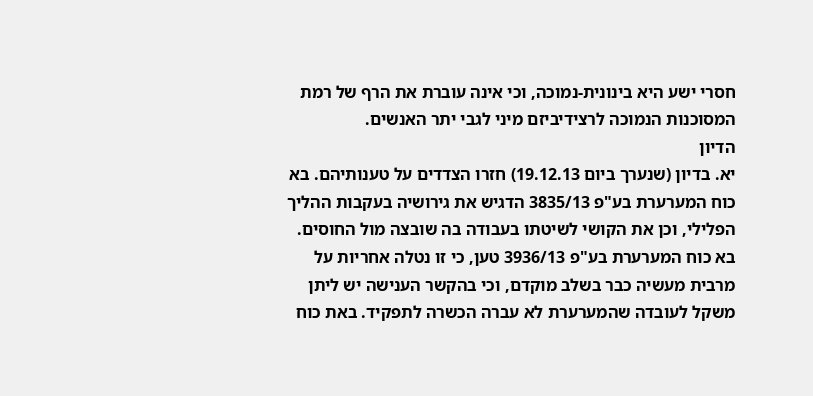חסרי ישע היא בינונית-נמוכה, וכי אינה עוברת את הרף של רמת המסוכנות הנמוכה לרצידיביזם מיני לגבי יתר האנשים.
הדיון
יא. בדיון (שנערך ביום 19.12.13) חזרו הצדדים על טענותיהם. בא כוח המערערת בע"פ 3835/13 הדגיש את גירושיה בעקבות ההליך הפלילי, וכן את הקושי לשיטתו בעבודה בה שובצה מול החוסים. בא כוח המערערת בע"פ 3936/13 טען, כי זו נטלה אחריות על מרבית מעשיה כבר בשלב מוקדם, וכי בהקשר הענישה יש ליתן משקל לעובדה שהמערערת לא עברה הכשרה לתפקיד. באת כוח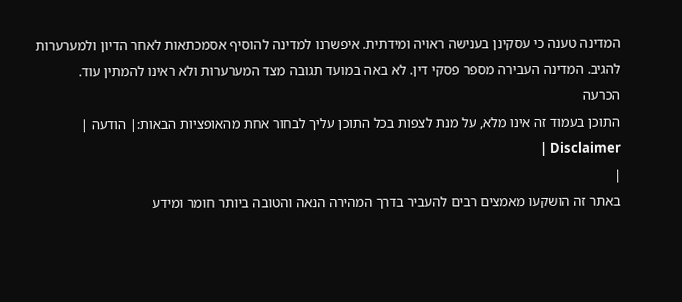המדינה טענה כי עסקינן בענישה ראויה ומידתית. איפשרנו למדינה להוסיף אסמכתאות לאחר הדיון ולמערערות להגיב. המדינה העבירה מספר פסקי דין. לא באה במועד תגובה מצד המערערות ולא ראינו להמתין עוד.
הכרעה
התוכן בעמוד זה אינו מלא, על מנת לצפות בכל התוכן עליך לבחור אחת מהאופציות הבאות:| הודעה | Disclaimer |
|
באתר זה הושקעו מאמצים רבים להעביר בדרך המהירה הנאה והטובה ביותר חומר ומידע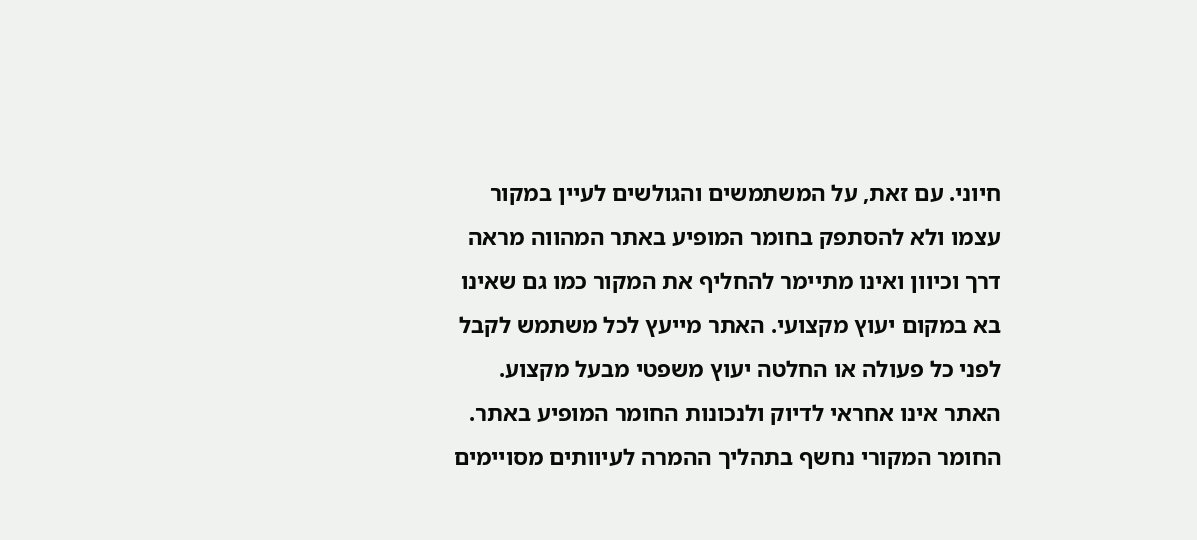חיוני. עם זאת, על המשתמשים והגולשים לעיין במקור עצמו ולא להסתפק בחומר המופיע באתר המהווה מראה דרך וכיוון ואינו מתיימר להחליף את המקור כמו גם שאינו בא במקום יעוץ מקצועי. האתר מייעץ לכל משתמש לקבל לפני כל פעולה או החלטה יעוץ משפטי מבעל מקצוע. האתר אינו אחראי לדיוק ולנכונות החומר המופיע באתר. החומר המקורי נחשף בתהליך ההמרה לעיוותים מסויימים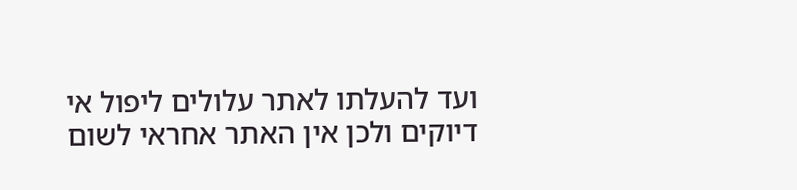ועד להעלתו לאתר עלולים ליפול אי דיוקים ולכן אין האתר אחראי לשום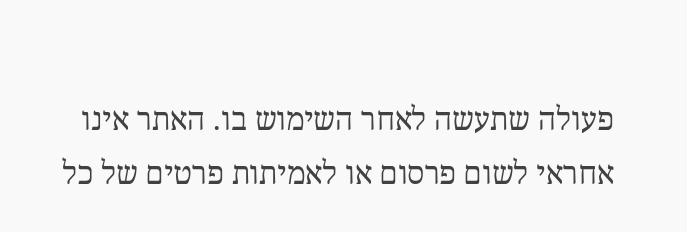פעולה שתעשה לאחר השימוש בו. האתר אינו אחראי לשום פרסום או לאמיתות פרטים של כל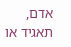אדם, תאגיד או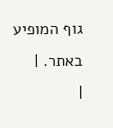גוף המופיע באתר. |
|